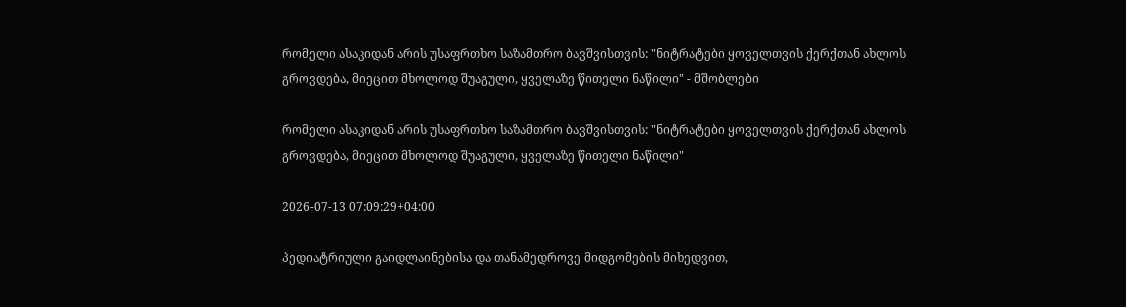რომელი ასაკიდან არის უსაფრთხო საზამთრო ბავშვისთვის: "ნიტრატები ყოველთვის ქერქთან ახლოს გროვდება, მიეცით მხოლოდ შუაგული, ყველაზე წითელი ნაწილი" - მშობლები

რომელი ასაკიდან არის უსაფრთხო საზამთრო ბავშვისთვის: "ნიტრატები ყოველთვის ქერქთან ახლოს გროვდება, მიეცით მხოლოდ შუაგული, ყველაზე წითელი ნაწილი"

2026-07-13 07:09:29+04:00

პედიატრიული გაიდლაინებისა და თანამედროვე მიდგომების მიხედვით,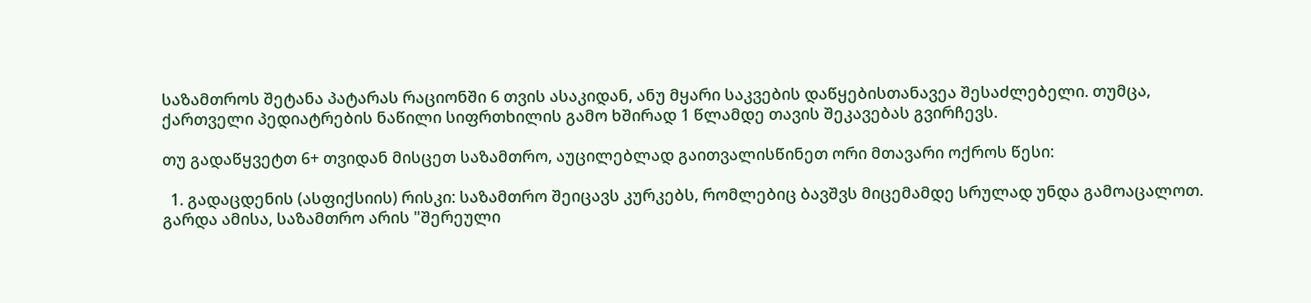საზამთროს შეტანა პატარას რაციონში 6 თვის ასაკიდან, ანუ მყარი საკვების დაწყებისთანავეა შესაძლებელი. თუმცა, ქართველი პედიატრების ნაწილი სიფრთხილის გამო ხშირად 1 წლამდე თავის შეკავებას გვირჩევს.

თუ გადაწყვეტთ 6+ თვიდან მისცეთ საზამთრო, აუცილებლად გაითვალისწინეთ ორი მთავარი ოქროს წესი:

  1. გადაცდენის (ასფიქსიის) რისკი: საზამთრო შეიცავს კურკებს, რომლებიც ბავშვს მიცემამდე სრულად უნდა გამოაცალოთ. გარდა ამისა, საზამთრო არის "შერეული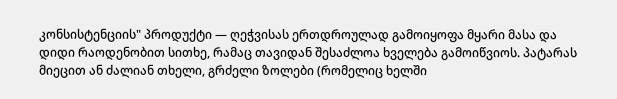კონსისტენციის" პროდუქტი — ღეჭვისას ერთდროულად გამოიყოფა მყარი მასა და დიდი რაოდენობით სითხე, რამაც თავიდან შესაძლოა ხველება გამოიწვიოს. პატარას მიეცით ან ძალიან თხელი, გრძელი ზოლები (რომელიც ხელში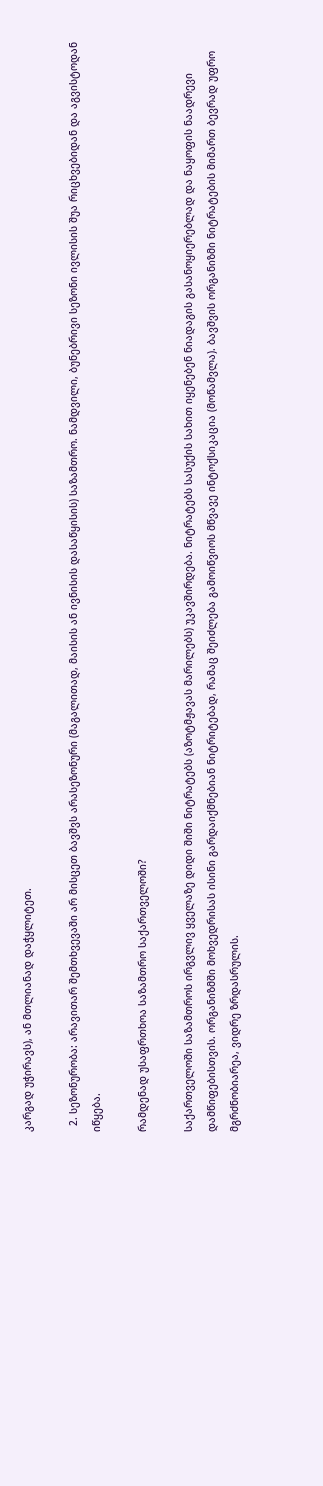კარგად უჭირავს), ან მთლიანად დაჭყლიტეთ.

  2. სეზონურობა: არავითარ შემთხვევაში არ მისცეთ ბავშვს არასეზონური (მაგალითად, მაისის ან ივნისის დასაწყისის) საზამთრო. ნამდვილი, ბუნებრივი სეზონი ივლისის შუა რიცხვებიდან და აგვისტოდან იწყება.

რამდენად უსაფრთხოა საზამთრო საქართველოში?

საქართველოში საზამთროს ირგვლივ ყველაზე დიდი შიში ნიტრატებს (აზოტმჟავას მარილებს) უკავშირდება. ნიტრატებს სასუქის სახით იყენებენ ნიადაგის გასანოყიერებლად და ნაყოფის ნაადრევი დამწიფებისთვის. ორგანიზმში მოხვედრისას ისინი გარდაიქმნებიან ნიტრიტებად, რამაც შეიძლება გამოიწვიოს მწვავე ინტოქსიკაცია (მოწამვლა). ბავშვის ორგანიზმი ნიტრატების მიმართ ბევრად უფრო მგრძნობიარეა, ვიდრე ზრდასრულის.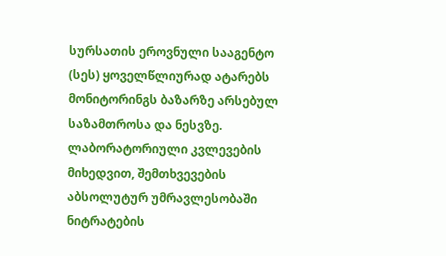სურსათის ეროვნული სააგენტო (სეს) ყოველწლიურად ატარებს მონიტორინგს ბაზარზე არსებულ საზამთროსა და ნესვზე. ლაბორატორიული კვლევების მიხედვით, შემთხვევების აბსოლუტურ უმრავლესობაში ნიტრატების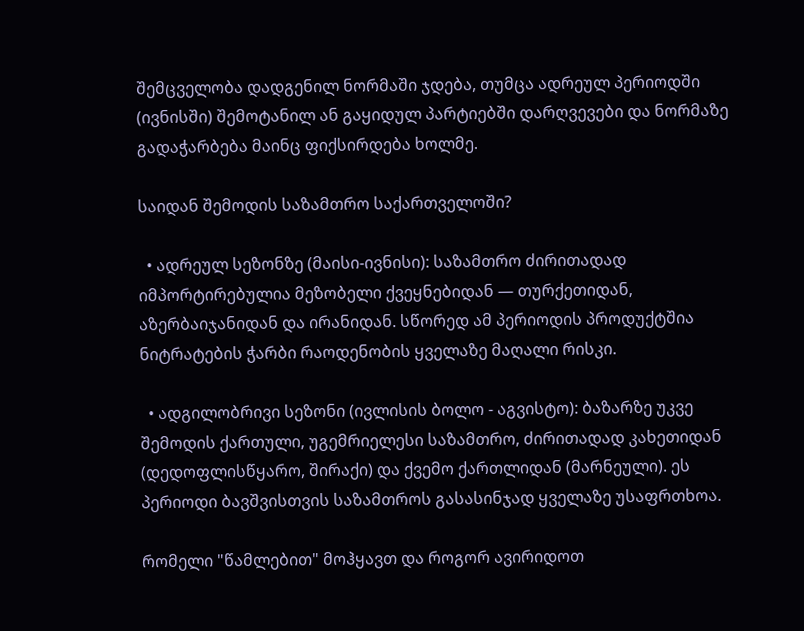შემცველობა დადგენილ ნორმაში ჯდება, თუმცა ადრეულ პერიოდში (ივნისში) შემოტანილ ან გაყიდულ პარტიებში დარღვევები და ნორმაზე გადაჭარბება მაინც ფიქსირდება ხოლმე.

საიდან შემოდის საზამთრო საქართველოში?

  • ადრეულ სეზონზე (მაისი-ივნისი): საზამთრო ძირითადად იმპორტირებულია მეზობელი ქვეყნებიდან — თურქეთიდან, აზერბაიჯანიდან და ირანიდან. სწორედ ამ პერიოდის პროდუქტშია ნიტრატების ჭარბი რაოდენობის ყველაზე მაღალი რისკი.

  • ადგილობრივი სეზონი (ივლისის ბოლო - აგვისტო): ბაზარზე უკვე შემოდის ქართული, უგემრიელესი საზამთრო, ძირითადად კახეთიდან (დედოფლისწყარო, შირაქი) და ქვემო ქართლიდან (მარნეული). ეს პერიოდი ბავშვისთვის საზამთროს გასასინჯად ყველაზე უსაფრთხოა.

რომელი "წამლებით" მოჰყავთ და როგორ ავირიდოთ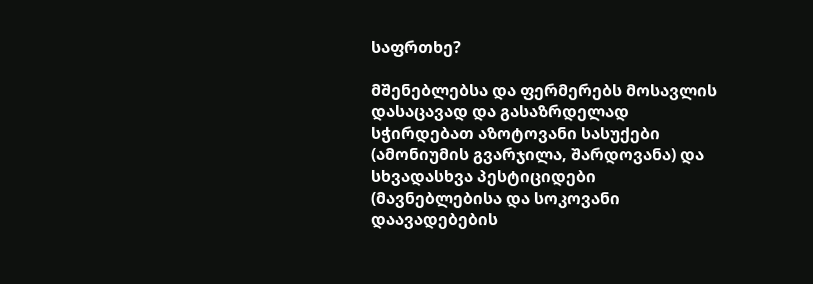საფრთხე?

მშენებლებსა და ფერმერებს მოსავლის დასაცავად და გასაზრდელად სჭირდებათ აზოტოვანი სასუქები (ამონიუმის გვარჯილა, შარდოვანა) და სხვადასხვა პესტიციდები (მავნებლებისა და სოკოვანი დაავადებების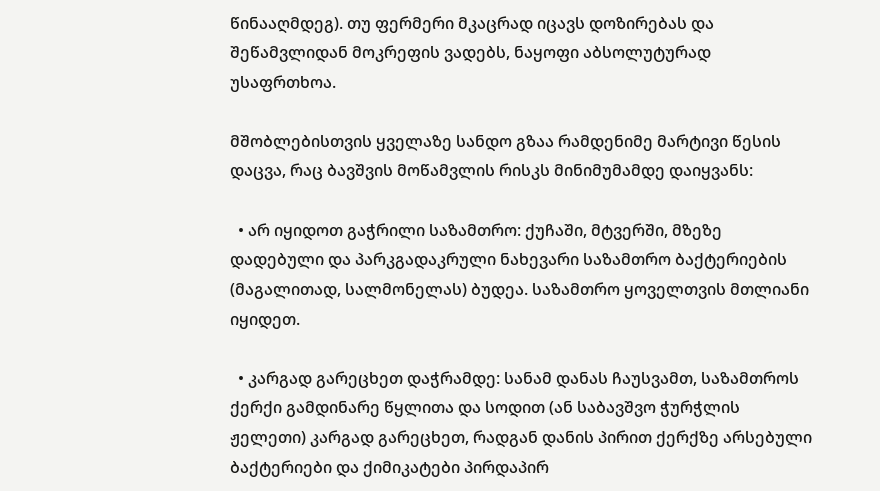წინააღმდეგ). თუ ფერმერი მკაცრად იცავს დოზირებას და შეწამვლიდან მოკრეფის ვადებს, ნაყოფი აბსოლუტურად უსაფრთხოა.

მშობლებისთვის ყველაზე სანდო გზაა რამდენიმე მარტივი წესის დაცვა, რაც ბავშვის მოწამვლის რისკს მინიმუმამდე დაიყვანს:

  • არ იყიდოთ გაჭრილი საზამთრო: ქუჩაში, მტვერში, მზეზე დადებული და პარკგადაკრული ნახევარი საზამთრო ბაქტერიების (მაგალითად, სალმონელას) ბუდეა. საზამთრო ყოველთვის მთლიანი იყიდეთ.

  • კარგად გარეცხეთ დაჭრამდე: სანამ დანას ჩაუსვამთ, საზამთროს ქერქი გამდინარე წყლითა და სოდით (ან საბავშვო ჭურჭლის ჟელეთი) კარგად გარეცხეთ, რადგან დანის პირით ქერქზე არსებული ბაქტერიები და ქიმიკატები პირდაპირ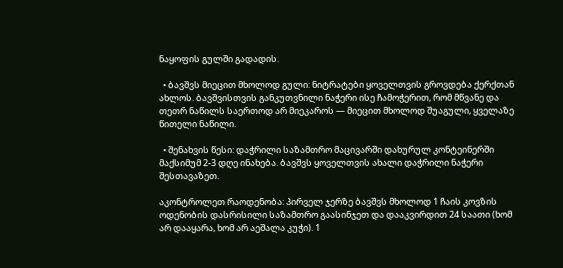ნაყოფის გულში გადადის.

  • ბავშვს მიეცით მხოლოდ გული: ნიტრატები ყოველთვის გროვდება ქერქთან ახლოს. ბავშვისთვის განკუთვნილი ნაჭერი ისე ჩამოჭერით, რომ მწვანე და თეთრ ნაწილს საერთოდ არ მიეკაროს — მიეცით მხოლოდ შუაგული, ყველაზე წითელი ნაწილი.

  • შენახვის წესი: დაჭრილი საზამთრო მაცივარში დახურულ კონტეინერში მაქსიმუმ 2-3 დღე ინახება. ბავშვს ყოველთვის ახალი დაჭრილი ნაჭერი შესთავაზეთ.

აკონტროლეთ რაოდენობა: პირველ ჯერზე ბავშვს მხოლოდ 1 ჩაის კოვზის ოდენობის დასრისილი საზამთრო გაასინჯეთ და დააკვირდით 24 საათი (ხომ არ დააყარა, ხომ არ აეშალა კუჭი). 1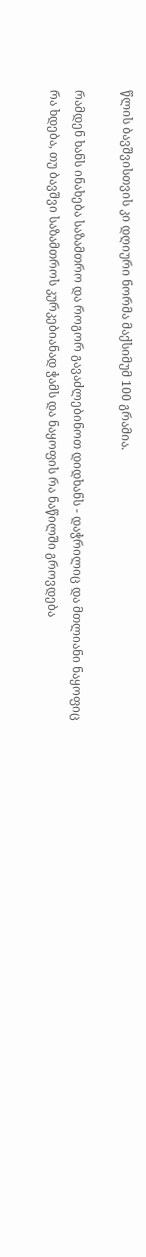წლის ბავშვისთვის კი დღიური ნორმა მაქსიმუმ 100 გრამია.

რამდენ ხანს ინახება საზამთრო და როგორ გავაძლებინოთ დიდხანს - დაჭრილიც და მთლიანი ნაყოფიც
რა ხდება, თუ ბავშვი საზამთროს კურკებიანად ჭამს და ნაყოფის რა ნაწილში გროვდება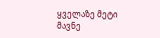ყველაზე მეტი მავნე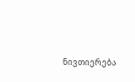ნივთიერება